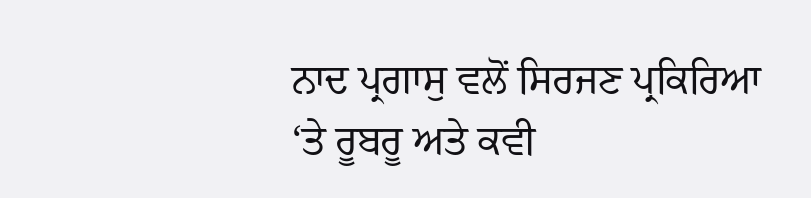ਨਾਦ ਪ੍ਰਗਾਸੁ ਵਲੋਂ ਸਿਰਜਣ ਪ੍ਰਕਿਰਿਆ ‘ਤੇ ਰੂਬਰੂ ਅਤੇ ਕਵੀ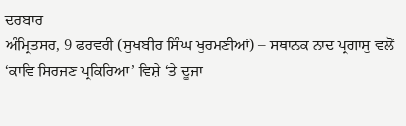ਦਰਬਾਰ
ਅੰਮ੍ਰਿਤਸਰ, 9 ਫਰਵਰੀ (ਸੁਖਬੀਰ ਸਿੰਘ ਖੁਰਮਣੀਆਂ) – ਸਥਾਨਕ ਨਾਦ ਪ੍ਰਗਾਸੁ ਵਲੋਂ ‘ਕਾਵਿ ਸਿਰਜਣ ਪ੍ਰਕਿਰਿਆ’ ਵਿਸ਼ੇ ‘ਤੇ ਦੂਜਾ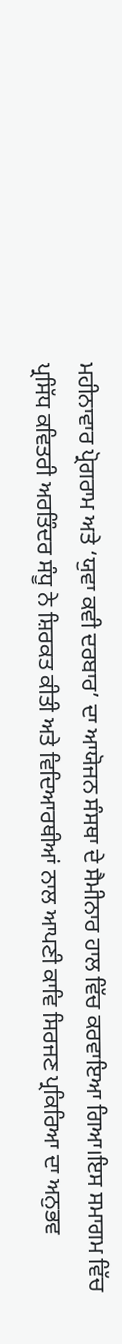ਮਹੀਨਾਵਾਰ ਪ੍ਰੋਗਰਾਮ ਅਤੇ ‘ਯੁਵਾ ਕਵੀ ਦਰਬਾਰ’ ਦਾ ਆਯੋਜਨ ਸੰਸਥਾ ਦੇ ਸੈਮੀਨਾਰ ਹਾਲ ਵਿੱਚ ਕਰਵਾਇਆ ਗਿਆ।ਇਸ ਸਮਾਗਮ ਵਿੱਚ ਪ੍ਰਸਿੱਧ ਕਵਿਤਰੀ ਅਰਤਿੰਦਰ ਸੰਧੂ ਨੇ ਸ਼ਿਰਕਤ ਕੀਤੀ ਅਤੇ ਵਿਦਿਆਰਥੀਆਂ ਨਾਲ ਆਪਣੀ ਕਾਵਿ ਸਿਰਜਣ ਪ੍ਰਕਿਰਿਆ ਦਾ ਅਨੁਭਵ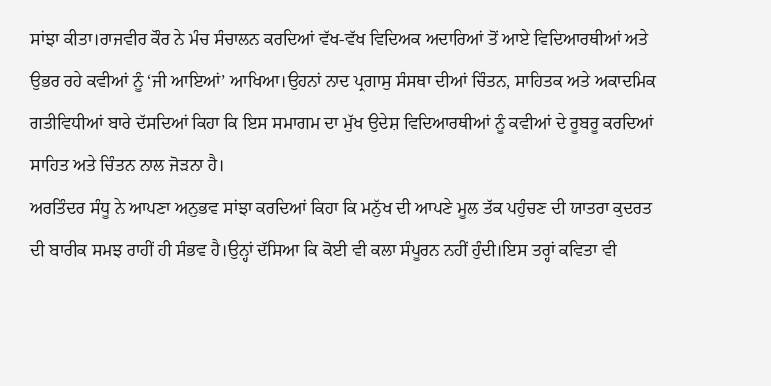ਸਾਂਝਾ ਕੀਤਾ।ਰਾਜਵੀਰ ਕੌਰ ਨੇ ਮੰਚ ਸੰਚਾਲਨ ਕਰਦਿਆਂ ਵੱਖ-ਵੱਖ ਵਿਦਿਅਕ ਅਦਾਰਿਆਂ ਤੋਂ ਆਏ ਵਿਦਿਆਰਥੀਆਂ ਅਤੇ ਉਭਰ ਰਹੇ ਕਵੀਆਂ ਨੂੰ ‘ਜੀ ਆਇਆਂ’ ਆਖਿਆ।ਉਹਨਾਂ ਨਾਦ ਪ੍ਰਗਾਸੁ ਸੰਸਥਾ ਦੀਆਂ ਚਿੰਤਨ, ਸਾਹਿਤਕ ਅਤੇ ਅਕਾਦਮਿਕ ਗਤੀਵਿਧੀਆਂ ਬਾਰੇ ਦੱਸਦਿਆਂ ਕਿਹਾ ਕਿ ਇਸ ਸਮਾਗਮ ਦਾ ਮੁੱਖ ਉਦੇਸ਼ ਵਿਦਿਆਰਥੀਆਂ ਨੂੰ ਕਵੀਆਂ ਦੇ ਰੂਬਰੂ ਕਰਦਿਆਂ ਸਾਹਿਤ ਅਤੇ ਚਿੰਤਨ ਨਾਲ ਜੋੜਨਾ ਹੈ।
ਅਰਤਿੰਦਰ ਸੰਧੂ ਨੇ ਆਪਣਾ ਅਨੁਭਵ ਸਾਂਝਾ ਕਰਦਿਆਂ ਕਿਹਾ ਕਿ ਮਨੁੱਖ ਦੀ ਆਪਣੇ ਮੂਲ ਤੱਕ ਪਹੁੰਚਣ ਦੀ ਯਾਤਰਾ ਕੁਦਰਤ ਦੀ ਬਾਰੀਕ ਸਮਝ ਰਾਹੀਂ ਹੀ ਸੰਭਵ ਹੈ।ਉਨ੍ਹਾਂ ਦੱਸਿਆ ਕਿ ਕੋਈ ਵੀ ਕਲਾ ਸੰਪੂਰਨ ਨਹੀਂ ਹੁੰਦੀ।ਇਸ ਤਰ੍ਹਾਂ ਕਵਿਤਾ ਵੀ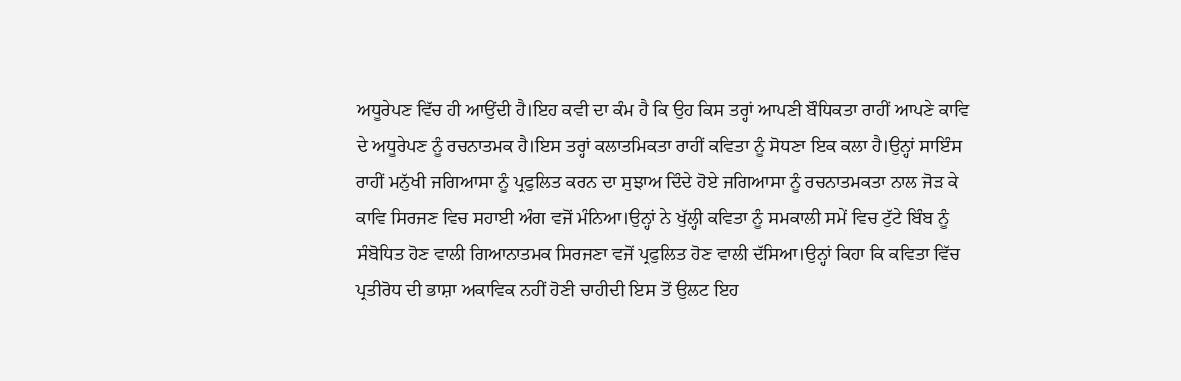ਅਧੂਰੇਪਣ ਵਿੱਚ ਹੀ ਆਉਂਦੀ ਹੈ।ਇਹ ਕਵੀ ਦਾ ਕੰਮ ਹੈ ਕਿ ਉਹ ਕਿਸ ਤਰ੍ਹਾਂ ਆਪਣੀ ਬੌਧਿਕਤਾ ਰਾਹੀਂ ਆਪਣੇ ਕਾਵਿ ਦੇ ਅਧੂਰੇਪਣ ਨੂੰ ਰਚਨਾਤਮਕ ਹੈ।ਇਸ ਤਰ੍ਹਾਂ ਕਲਾਤਮਿਕਤਾ ਰਾਹੀਂ ਕਵਿਤਾ ਨੂੰ ਸੋਧਣਾ ਇਕ ਕਲਾ ਹੈ।ਉਨ੍ਹਾਂ ਸਾਇੰਸ ਰਾਹੀਂ ਮਨੁੱਖੀ ਜਗਿਆਸਾ ਨੂੰ ਪ੍ਰਫੁਲਿਤ ਕਰਨ ਦਾ ਸੁਝਾਅ ਦਿੰਦੇ ਹੋਏ ਜਗਿਆਸਾ ਨੂੰ ਰਚਨਾਤਮਕਤਾ ਨਾਲ ਜੋੜ ਕੇ ਕਾਵਿ ਸਿਰਜਣ ਵਿਚ ਸਹਾਈ ਅੰਗ ਵਜੋਂ ਮੰਨਿਆ।ਉਨ੍ਹਾਂ ਨੇ ਖੁੱਲ੍ਹੀ ਕਵਿਤਾ ਨੂੰ ਸਮਕਾਲੀ ਸਮੇਂ ਵਿਚ ਟੁੱਟੇ ਬਿੰਬ ਨੂੰ ਸੰਬੋਧਿਤ ਹੋਣ ਵਾਲੀ ਗਿਆਨਾਤਮਕ ਸਿਰਜਣਾ ਵਜੋਂ ਪ੍ਰਫੁਲਿਤ ਹੋਣ ਵਾਲੀ ਦੱਸਿਆ।ਉਨ੍ਹਾਂ ਕਿਹਾ ਕਿ ਕਵਿਤਾ ਵਿੱਚ ਪ੍ਰਤੀਰੋਧ ਦੀ ਭਾਸ਼ਾ ਅਕਾਵਿਕ ਨਹੀਂ ਹੋਣੀ ਚਾਹੀਦੀ ਇਸ ਤੋਂ ਉਲਟ ਇਹ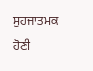ਸੁਹਜਾਤਮਕ ਹੋਣੀ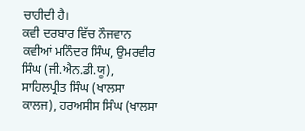ਚਾਹੀਦੀ ਹੈ।
ਕਵੀ ਦਰਬਾਰ ਵਿੱਚ ਨੌਜਵਾਨ ਕਵੀਆਂ ਮਨਿੰਦਰ ਸਿੰਘ, ਉਮਰਵੀਰ ਸਿੰਘ (ਜੀ.ਐਨ.ਡੀ.ਯੂ), ਸਾਹਿਲਪ੍ਰੀਤ ਸਿੰਘ (ਖਾਲਸਾ ਕਾਲਜ), ਹਰਅਸੀਸ ਸਿੰਘ (ਖਾਲਸਾ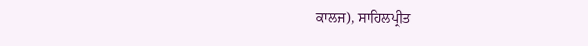ਕਾਲਜ), ਸਾਹਿਲਪ੍ਰੀਤ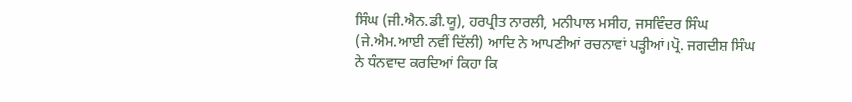ਸਿੰਘ (ਜੀ.ਐਨ.ਡੀ.ਯੂ), ਹਰਪ੍ਰੀਤ ਨਾਰਲੀ, ਮਨੀਪਾਲ ਮਸੀਹ, ਜਸਵਿੰਦਰ ਸਿੰਘ (ਜੇ.ਐਮ.ਆਈ ਨਵੀਂ ਦਿੱਲੀ) ਆਦਿ ਨੇ ਆਪਣੀਆਂ ਰਚਨਾਵਾਂ ਪੜ੍ਹੀਆਂ।ਪ੍ਰੋ. ਜਗਦੀਸ਼ ਸਿੰਘ ਨੇ ਧੰਨਵਾਦ ਕਰਦਿਆਂ ਕਿਹਾ ਕਿ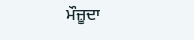ਮੌਜ਼ੂਦਾ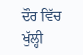ਦੌਰ ਵਿੱਚ ਖੁੱਲ੍ਹੀ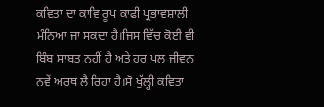ਕਵਿਤਾ ਦਾ ਕਾਵਿ ਰੂਪ ਕਾਫੀ ਪ੍ਰਭਾਵਸ਼ਾਲੀ ਮੰਨਿਆ ਜਾ ਸਕਦਾ ਹੈ।ਜਿਸ ਵਿੱਚ ਕੋਈ ਵੀ ਬਿੰਬ ਸਾਬਤ ਨਹੀਂ ਹੈ ਅਤੇ ਹਰ ਪਲ ਜੀਵਨ ਨਵੇਂ ਅਰਥ ਲੈ ਰਿਹਾ ਹੈ।ਸੋ ਖੁੱਲ੍ਹੀ ਕਵਿਤਾ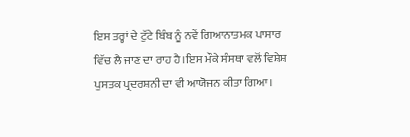ਇਸ ਤਰ੍ਹਾਂ ਦੇ ਟੁੱਟੇ ਬਿੰਬ ਨੂੰ ਨਵੇਂ ਗਿਆਨਾਤਮਕ ਪਾਸਾਰ ਵਿੱਚ ਲੈ ਜਾਣ ਦਾ ਰਾਹ ਹੈ।ਇਸ ਮੌਕੇ ਸੰਸਥਾ ਵਲੋਂ ਵਿਸ਼ੇਸ਼ ਪੁਸਤਕ ਪ੍ਰਦਰਸ਼ਨੀ ਦਾ ਵੀ ਆਯੋਜਨ ਕੀਤਾ ਗਿਆ।